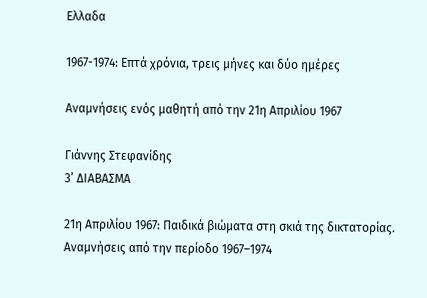Ελλαδα

1967-1974: Επτά χρόνια, τρεις μήνες και δύο ημέρες

Αναμνήσεις ενός μαθητή από την 21η Απριλίου 1967

Γιάννης Στεφανίδης
3’ ΔΙΑΒΑΣΜΑ

21η Απριλίου 1967: Παιδικά βιώματα στη σκιά της δικτατορίας. Αναμνήσεις από την περίοδο 1967–1974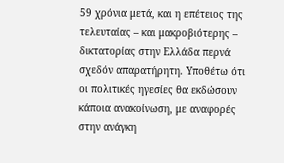59 χρόνια μετά, και η επέτειος της τελευταίας – και μακροβιότερης – δικτατορίας στην Ελλάδα περνά σχεδόν απαρατήρητη. Υποθέτω ότι οι πολιτικές ηγεσίες θα εκδώσουν κάποια ανακοίνωση, με αναφορές στην ανάγκη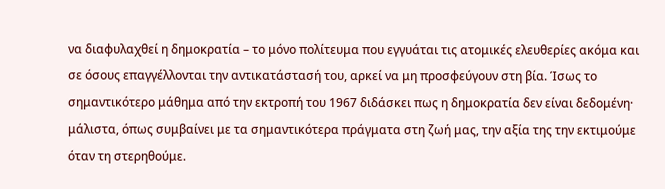να διαφυλαχθεί η δημοκρατία – το μόνο πολίτευμα που εγγυάται τις ατομικές ελευθερίες ακόμα και σε όσους επαγγέλλονται την αντικατάστασή του, αρκεί να μη προσφεύγουν στη βία. Ίσως το σημαντικότερο μάθημα από την εκτροπή του 1967 διδάσκει πως η δημοκρατία δεν είναι δεδομένη· μάλιστα, όπως συμβαίνει με τα σημαντικότερα πράγματα στη ζωή μας, την αξία της την εκτιμούμε όταν τη στερηθούμε.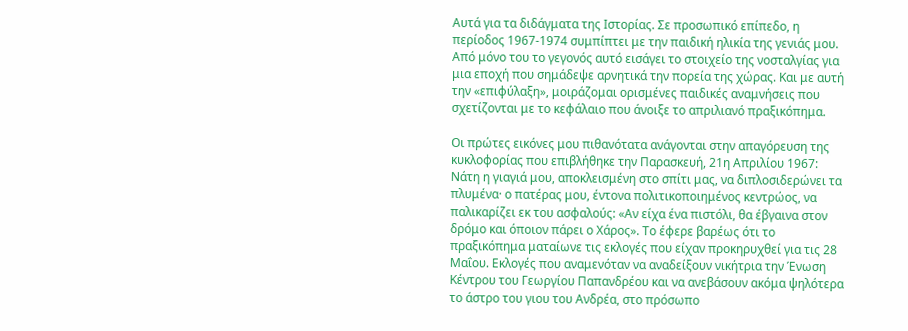Αυτά για τα διδάγματα της Ιστορίας. Σε προσωπικό επίπεδο, η περίοδος 1967-1974 συμπίπτει με την παιδική ηλικία της γενιάς μου. Από μόνο του το γεγονός αυτό εισάγει το στοιχείο της νοσταλγίας για μια εποχή που σημάδεψε αρνητικά την πορεία της χώρας. Και με αυτή την «επιφύλαξη», μοιράζομαι ορισμένες παιδικές αναμνήσεις που σχετίζονται με το κεφάλαιο που άνοιξε το απριλιανό πραξικόπημα.

Οι πρώτες εικόνες μου πιθανότατα ανάγονται στην απαγόρευση της κυκλοφορίας που επιβλήθηκε την Παρασκευή, 21η Απριλίου 1967: Νάτη η γιαγιά μου, αποκλεισμένη στο σπίτι μας, να διπλοσιδερώνει τα πλυμένα· ο πατέρας μου, έντονα πολιτικοποιημένος κεντρώος, να παλικαρίζει εκ του ασφαλούς: «Αν είχα ένα πιστόλι, θα έβγαινα στον δρόμο και όποιον πάρει ο Χάρος». Το έφερε βαρέως ότι το πραξικόπημα ματαίωνε τις εκλογές που είχαν προκηρυχθεί για τις 28 Μαΐου. Εκλογές που αναμενόταν να αναδείξουν νικήτρια την Ένωση Κέντρου του Γεωργίου Παπανδρέου και να ανεβάσουν ακόμα ψηλότερα το άστρο του γιου του Ανδρέα, στο πρόσωπο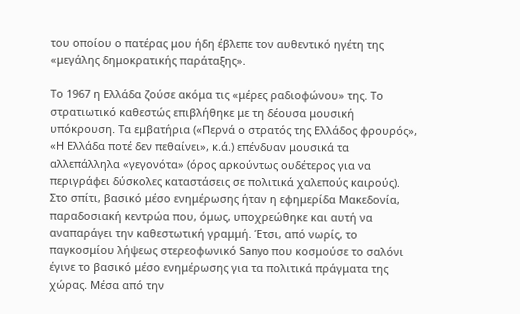του οποίου ο πατέρας μου ήδη έβλεπε τον αυθεντικό ηγέτη της «μεγάλης δημοκρατικής παράταξης».

Το 1967 η Ελλάδα ζούσε ακόμα τις «μέρες ραδιοφώνου» της. Το στρατιωτικό καθεστώς επιβλήθηκε με τη δέουσα μουσική υπόκρουση. Τα εμβατήρια («Περνά ο στρατός της Ελλάδος φρουρός», «Η Ελλάδα ποτέ δεν πεθαίνει», κ.ά.) επένδυαν μουσικά τα αλλεπάλληλα «γεγονότα» (όρος αρκούντως ουδέτερος για να περιγράφει δύσκολες καταστάσεις σε πολιτικά χαλεπούς καιρούς). Στο σπίτι, βασικό μέσο ενημέρωσης ήταν η εφημερίδα Μακεδονία, παραδοσιακή κεντρώα που, όμως, υποχρεώθηκε και αυτή να αναπαράγει την καθεστωτική γραμμή. Έτσι, από νωρίς, το παγκοσμίου λήψεως στερεοφωνικό Sanyo που κοσμούσε το σαλόνι έγινε το βασικό μέσο ενημέρωσης για τα πολιτικά πράγματα της χώρας. Μέσα από την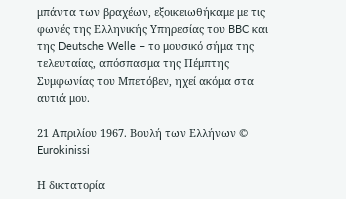μπάντα των βραχέων, εξοικειωθήκαμε με τις φωνές της Ελληνικής Υπηρεσίας του BBC και της Deutsche Welle – το μουσικό σήμα της τελευταίας, απόσπασμα της Πέμπτης Συμφωνίας του Μπετόβεν, ηχεί ακόμα στα αυτιά μου.

21 Απριλίου 1967. Βουλή των Ελλήνων © Eurokinissi

Η δικτατορία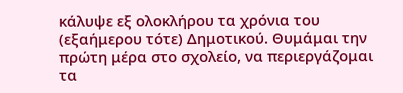κάλυψε εξ ολοκλήρου τα χρόνια του (εξαήμερου τότε) Δημοτικού. Θυμάμαι την πρώτη μέρα στο σχολείο, να περιεργάζομαι τα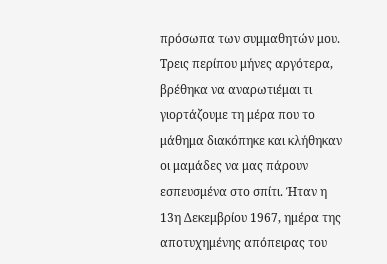πρόσωπα των συμμαθητών μου. Τρεις περίπου μήνες αργότερα, βρέθηκα να αναρωτιέμαι τι γιορτάζουμε τη μέρα που το μάθημα διακόπηκε και κλήθηκαν οι μαμάδες να μας πάρουν εσπευσμένα στο σπίτι. Ήταν η 13η Δεκεμβρίου 1967, ημέρα της αποτυχημένης απόπειρας του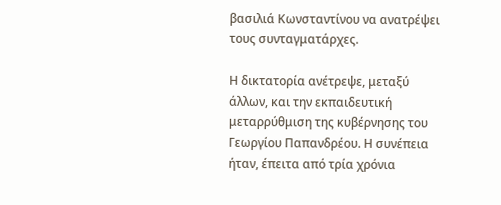βασιλιά Κωνσταντίνου να ανατρέψει τους συνταγματάρχες.

Η δικτατορία ανέτρεψε, μεταξύ άλλων, και την εκπαιδευτική μεταρρύθμιση της κυβέρνησης του Γεωργίου Παπανδρέου. Η συνέπεια ήταν, έπειτα από τρία χρόνια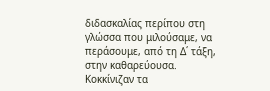διδασκαλίας περίπου στη γλώσσα που μιλούσαμε, να περάσουμε, από τη Δ΄ τάξη, στην καθαρεύουσα. Κοκκίνιζαν τα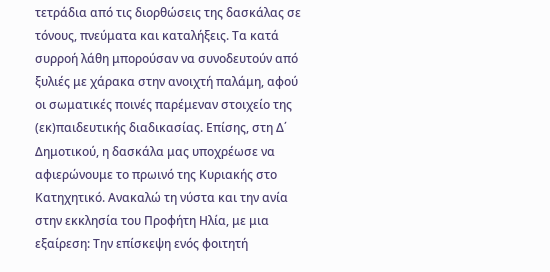τετράδια από τις διορθώσεις της δασκάλας σε τόνους, πνεύματα και καταλήξεις. Τα κατά συρροή λάθη μπορούσαν να συνοδευτούν από ξυλιές με χάρακα στην ανοιχτή παλάμη, αφού οι σωματικές ποινές παρέμεναν στοιχείο της (εκ)παιδευτικής διαδικασίας. Επίσης, στη Δ΄ Δημοτικού, η δασκάλα μας υποχρέωσε να αφιερώνουμε το πρωινό της Κυριακής στο Κατηχητικό. Ανακαλώ τη νύστα και την ανία στην εκκλησία του Προφήτη Ηλία, με μια εξαίρεση: Την επίσκεψη ενός φοιτητή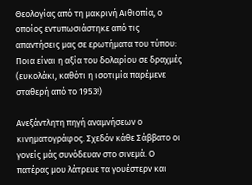Θεολογίας από τη μακρινή Αιθιοπία, ο οποίος εντυπωσιάστηκε από τις απαντήσεις μας σε ερωτήματα του τύπου: Ποια είναι η αξία του δολαρίου σε δραχμές (ευκολάκι, καθότι η ισοτιμία παρέμενε σταθερή από το 1953!)

Ανεξάντλητη πηγή αναμνήσεων ο κινηματογράφος. Σχεδόν κάθε Σάββατο οι γονείς μάς συνόδευαν στο σινεμά. Ο πατέρας μου λάτρευε τα γουέστερν και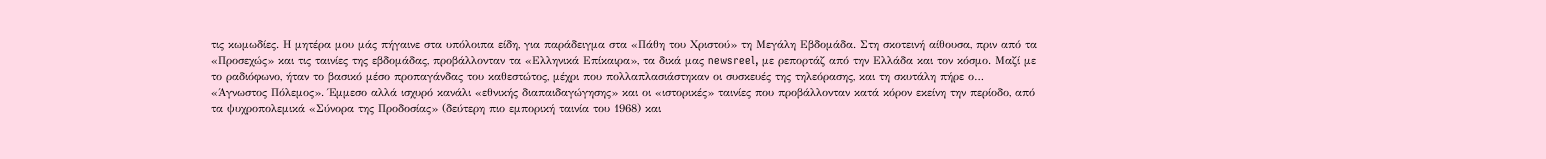τις κωμωδίες. Η μητέρα μου μάς πήγαινε στα υπόλοιπα είδη, για παράδειγμα στα «Πάθη του Χριστού» τη Μεγάλη Εβδομάδα. Στη σκοτεινή αίθουσα, πριν από τα «Προσεχώς» και τις ταινίες της εβδομάδας, προβάλλονταν τα «Ελληνικά Επίκαιρα», τα δικά μας newsreel, με ρεπορτάζ από την Ελλάδα και τον κόσμο. Μαζί με το ραδιόφωνο, ήταν το βασικό μέσο προπαγάνδας του καθεστώτος, μέχρι που πολλαπλασιάστηκαν οι συσκευές της τηλεόρασης, και τη σκυτάλη πήρε ο… «Άγνωστος Πόλεμος». Έμμεσο αλλά ισχυρό κανάλι «εθνικής διαπαιδαγώγησης» και οι «ιστορικές» ταινίες που προβάλλονταν κατά κόρον εκείνη την περίοδο, από τα ψυχροπολεμικά «Σύνορα της Προδοσίας» (δεύτερη πιο εμπορική ταινία του 1968) και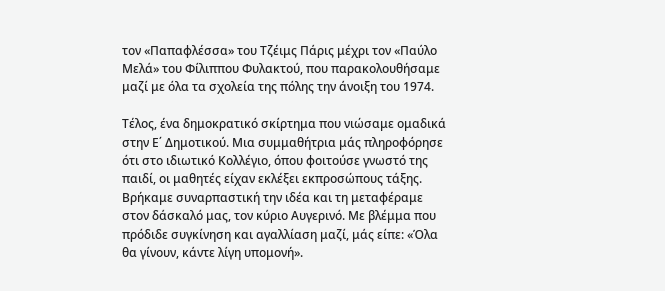τον «Παπαφλέσσα» του Τζέιμς Πάρις μέχρι τον «Παύλο Μελά» του Φίλιππου Φυλακτού, που παρακολουθήσαμε μαζί με όλα τα σχολεία της πόλης την άνοιξη του 1974.

Τέλος, ένα δημοκρατικό σκίρτημα που νιώσαμε ομαδικά στην Ε΄ Δημοτικού. Μια συμμαθήτρια μάς πληροφόρησε ότι στο ιδιωτικό Κολλέγιο, όπου φοιτούσε γνωστό της παιδί, οι μαθητές είχαν εκλέξει εκπροσώπους τάξης. Βρήκαμε συναρπαστική την ιδέα και τη μεταφέραμε στον δάσκαλό μας, τον κύριο Αυγερινό. Με βλέμμα που πρόδιδε συγκίνηση και αγαλλίαση μαζί, μάς είπε: «Όλα θα γίνουν, κάντε λίγη υπομονή».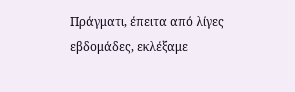Πράγματι, έπειτα από λίγες εβδομάδες, εκλέξαμε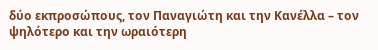δύο εκπροσώπους, τον Παναγιώτη και την Κανέλλα – τον ψηλότερο και την ωραιότερη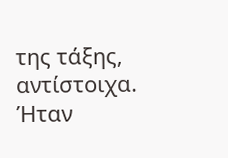της τάξης, αντίστοιχα. Ήταν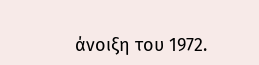άνοιξη του 1972.